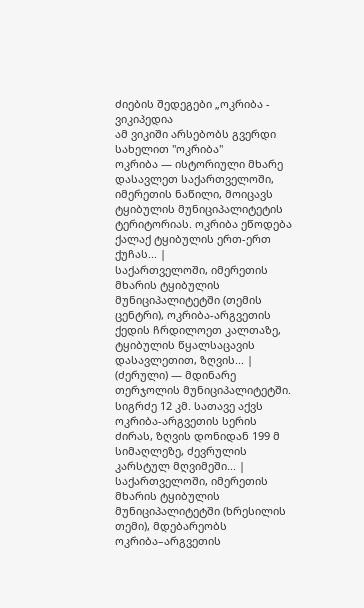ძიების შედეგები „ოკრიბა - ვიკიპედია
ამ ვიკიში არსებობს გვერდი სახელით "ოკრიბა"
ოკრიბა — ისტორიული მხარე დასავლეთ საქართველოში, იმერეთის ნაწილი, მოიცავს ტყიბულის მუნიციპალიტეტის ტერიტორიას. ოკრიბა ეწოდება ქალაქ ტყიბულის ერთ-ერთ ქუჩას... |
საქართველოში, იმერეთის მხარის ტყიბულის მუნიციპალიტეტში (თემის ცენტრი), ოკრიბა-არგვეთის ქედის ჩრდილოეთ კალთაზე, ტყიბულის წყალსაცავის დასავლეთით, ზღვის... |
(ძერული) — მდინარე თერჯოლის მუნიციპალიტეტში. სიგრძე 12 კმ. სათავე აქვს ოკრიბა-არგვეთის სერის ძირას, ზღვის დონიდან 199 მ სიმაღლეზე, ძევრულის კარსტულ მღვიმეში... |
საქართველოში, იმერეთის მხარის ტყიბულის მუნიციპალიტეტში (ხრესილის თემი), მდებარეობს ოკრიბა–არგვეთის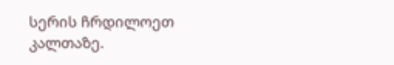სერის ჩრდილოეთ კალთაზე.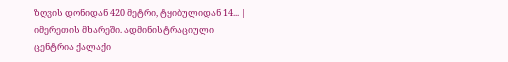ზღვის დონიდან 420 მეტრი, ტყიბულიდან 14... |
იმერეთის მხარეში. ადმინისტრაციული ცენტრია ქალაქი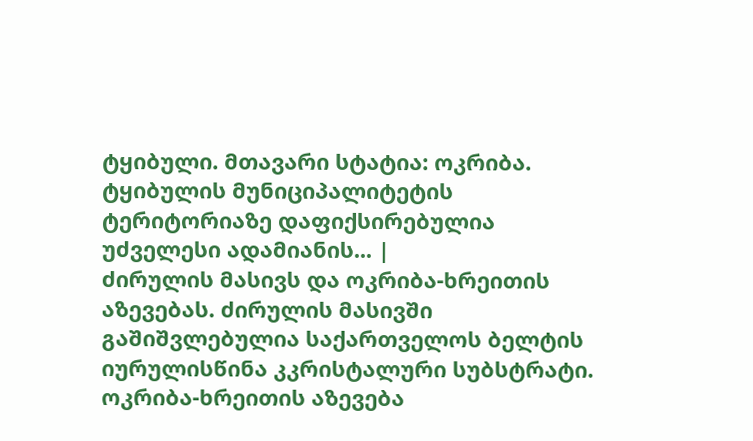ტყიბული. მთავარი სტატია: ოკრიბა. ტყიბულის მუნიციპალიტეტის ტერიტორიაზე დაფიქსირებულია უძველესი ადამიანის... |
ძირულის მასივს და ოკრიბა-ხრეითის აზევებას. ძირულის მასივში გაშიშვლებულია საქართველოს ბელტის იურულისწინა კკრისტალური სუბსტრატი. ოკრიბა-ხრეითის აზევება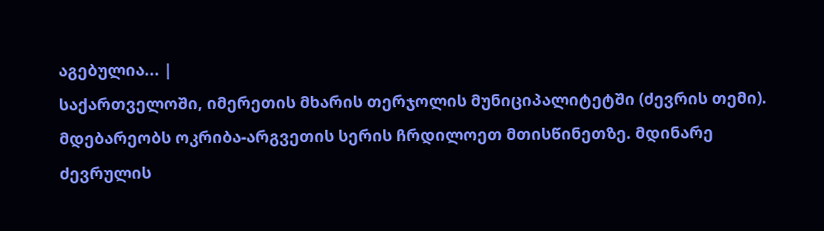აგებულია... |
საქართველოში, იმერეთის მხარის თერჯოლის მუნიციპალიტეტში (ძევრის თემი). მდებარეობს ოკრიბა-არგვეთის სერის ჩრდილოეთ მთისწინეთზე. მდინარე ძევრულის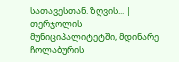სათავესთან. ზღვის... |
თერჯოლის მუნიციპალიტეტში, მდინარე ჩოლაბურის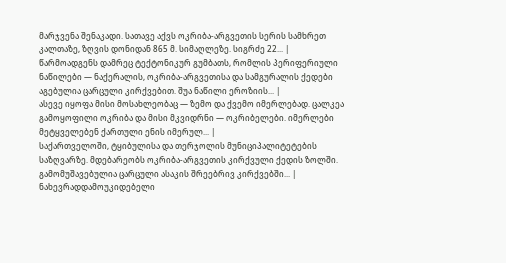მარჯვენა შენაკადი. სათავე აქვს ოკრიბა-არგვეთის სერის სამხრეთ კალთაზე, ზღვის დონიდან 865 მ. სიმაღლეზე. სიგრძე 22... |
წარმოადგენს დამრეც ტექტონიკურ გუმბათს, რომლის პერიფერიული ნაწილები — ნაქერალის, ოკრიბა-არგვეთისა და სამგურალის ქედები აგებულია ცარცული კირქვებით. შუა ნაწილი ეროზიის... |
ასევე იყოფა მისი მოსახლეობაც — ზემო და ქვემო იმერლებად. ცალკეა გამოყოფილი ოკრიბა და მისი მკვიდრნი — ოკრიბელები. იმერლები მეტყველებენ ქართული ენის იმერულ... |
საქართველოში, ტყიბულისა და თერჯოლის მუნიციპალიტეტების საზღვარზე. მდებარეობს ოკრიბა-არგვეთის კირქვული ქედის ზოლში. გამომუშავებულია ცარცული ასაკის შრეებრივ კირქვებში... |
ნახევრადდამოუკიდებელი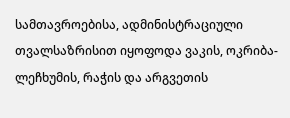სამთავროებისა, ადმინისტრაციული თვალსაზრისით იყოფოდა ვაკის, ოკრიბა-ლეჩხუმის, რაჭის და არგვეთის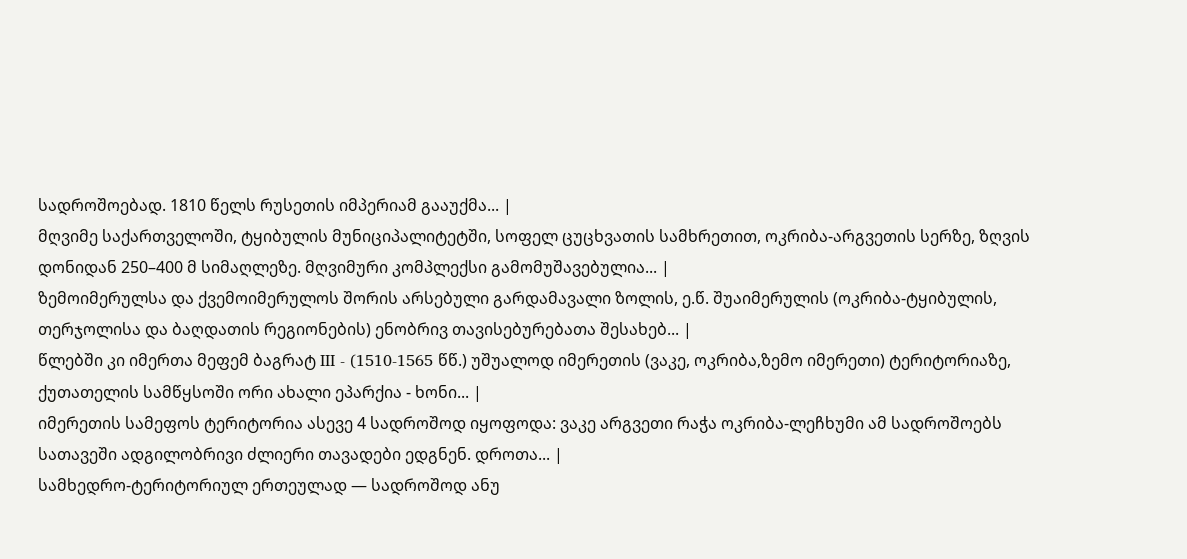სადროშოებად. 1810 წელს რუსეთის იმპერიამ გააუქმა... |
მღვიმე საქართველოში, ტყიბულის მუნიციპალიტეტში, სოფელ ცუცხვათის სამხრეთით, ოკრიბა-არგვეთის სერზე, ზღვის დონიდან 250–400 მ სიმაღლეზე. მღვიმური კომპლექსი გამომუშავებულია... |
ზემოიმერულსა და ქვემოიმერულოს შორის არსებული გარდამავალი ზოლის, ე.წ. შუაიმერულის (ოკრიბა-ტყიბულის, თერჯოლისა და ბაღდათის რეგიონების) ენობრივ თავისებურებათა შესახებ... |
წლებში კი იმერთა მეფემ ბაგრატ III - (1510-1565 წწ.) უშუალოდ იმერეთის (ვაკე, ოკრიბა,ზემო იმერეთი) ტერიტორიაზე, ქუთათელის სამწყსოში ორი ახალი ეპარქია - ხონი... |
იმერეთის სამეფოს ტერიტორია ასევე 4 სადროშოდ იყოფოდა: ვაკე არგვეთი რაჭა ოკრიბა-ლეჩხუმი ამ სადროშოებს სათავეში ადგილობრივი ძლიერი თავადები ედგნენ. დროთა... |
სამხედრო-ტერიტორიულ ერთეულად — სადროშოდ ანუ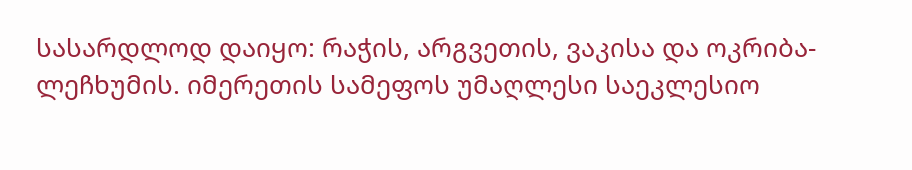სასარდლოდ დაიყო: რაჭის, არგვეთის, ვაკისა და ოკრიბა-ლეჩხუმის. იმერეთის სამეფოს უმაღლესი საეკლესიო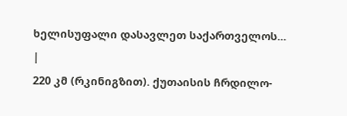ხელისუფალი დასავლეთ საქართველოს... |
220 კმ (რკინიგზით). ქუთაისის ჩრდილო-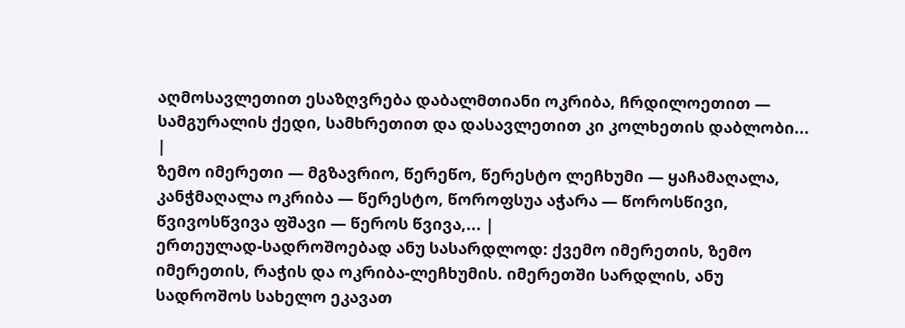აღმოსავლეთით ესაზღვრება დაბალმთიანი ოკრიბა, ჩრდილოეთით — სამგურალის ქედი, სამხრეთით და დასავლეთით კი კოლხეთის დაბლობი... |
ზემო იმერეთი — მგზავრიო, წერეწო, წერესტო ლეჩხუმი — ყაჩამაღალა, კანჭმაღალა ოკრიბა — წერესტო, წოროფსუა აჭარა — წოროსწივი, წვივოსწვივა ფშავი — წეროს წვივა,... |
ერთეულად-სადროშოებად ანუ სასარდლოდ: ქვემო იმერეთის, ზემო იმერეთის, რაჭის და ოკრიბა-ლეჩხუმის. იმერეთში სარდლის, ანუ სადროშოს სახელო ეკავათ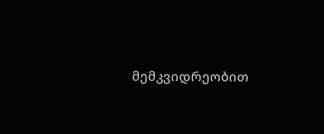მემკვიდრეობით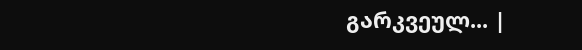გარკვეულ... |